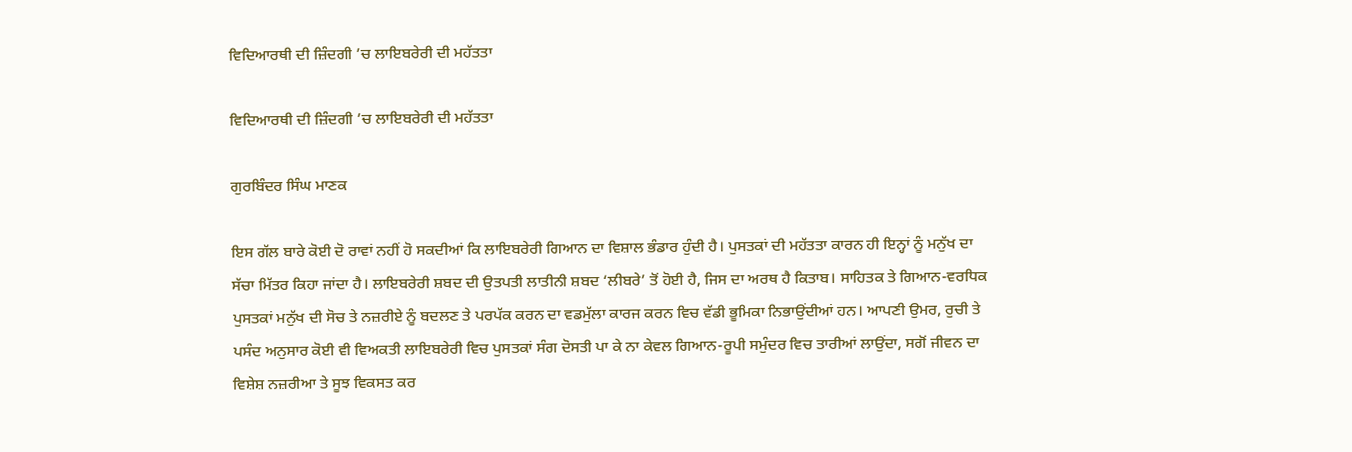ਵਿਦਿਆਰਥੀ ਦੀ ਜ਼ਿੰਦਗੀ ’ਚ ਲਾਇਬਰੇਰੀ ਦੀ ਮਹੱਤਤਾ

ਵਿਦਿਆਰਥੀ ਦੀ ਜ਼ਿੰਦਗੀ ’ਚ ਲਾਇਬਰੇਰੀ ਦੀ ਮਹੱਤਤਾ

ਗੁਰਬਿੰਦਰ ਸਿੰਘ ਮਾਣਕ

ਇਸ ਗੱਲ ਬਾਰੇ ਕੋਈ ਦੋ ਰਾਵਾਂ ਨਹੀਂ ਹੋ ਸਕਦੀਆਂ ਕਿ ਲਾਇਬਰੇਰੀ ਗਿਆਨ ਦਾ ਵਿਸ਼ਾਲ ਭੰਡਾਰ ਹੁੰਦੀ ਹੈ। ਪੁਸਤਕਾਂ ਦੀ ਮਹੱਤਤਾ ਕਾਰਨ ਹੀ ਇਨ੍ਹਾਂ ਨੂੰ ਮਨੁੱਖ ਦਾ ਸੱਚਾ ਮਿੱਤਰ ਕਿਹਾ ਜਾਂਦਾ ਹੈ। ਲਾਇਬਰੇਰੀ ਸ਼ਬਦ ਦੀ ਉਤਪਤੀ ਲਾਤੀਨੀ ਸ਼ਬਦ ‘ਲੀਬਰੇ’ ਤੋਂ ਹੋਈ ਹੈ, ਜਿਸ ਦਾ ਅਰਥ ਹੈ ਕਿਤਾਬ। ਸਾਹਿਤਕ ਤੇ ਗਿਆਨ-ਵਰਧਿਕ ਪੁਸਤਕਾਂ ਮਨੁੱਖ ਦੀ ਸੋਚ ਤੇ ਨਜ਼ਰੀਏ ਨੂੰ ਬਦਲਣ ਤੇ ਪਰਪੱਕ ਕਰਨ ਦਾ ਵਡਮੁੱਲਾ ਕਾਰਜ ਕਰਨ ਵਿਚ ਵੱਡੀ ਭੂਮਿਕਾ ਨਿਭਾਉਂਦੀਆਂ ਹਨ। ਆਪਣੀ ਉਮਰ, ਰੁਚੀ ਤੇ ਪਸੰਦ ਅਨੁਸਾਰ ਕੋਈ ਵੀ ਵਿਅਕਤੀ ਲਾਇਬਰੇਰੀ ਵਿਚ ਪੁਸਤਕਾਂ ਸੰਗ ਦੋਸਤੀ ਪਾ ਕੇ ਨਾ ਕੇਵਲ ਗਿਆਨ-ਰੂਪੀ ਸਮੁੰਦਰ ਵਿਚ ਤਾਰੀਆਂ ਲਾਉਂਦਾ, ਸਗੋਂ ਜੀਵਨ ਦਾ ਵਿਸ਼ੇਸ਼ ਨਜ਼ਰੀਆ ਤੇ ਸੂਝ ਵਿਕਸਤ ਕਰ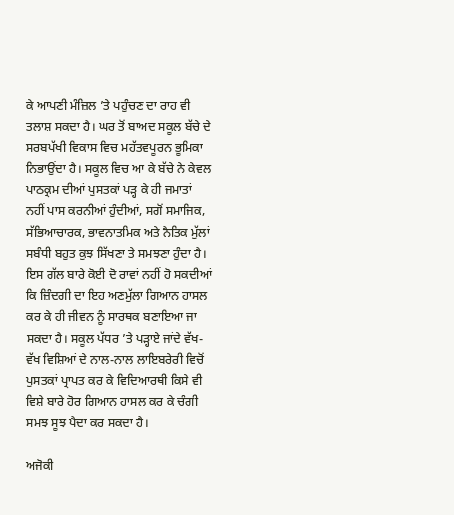ਕੇ ਆਪਣੀ ਮੰਜ਼ਿਲ ’ਤੇ ਪਹੁੰਚਣ ਦਾ ਰਾਹ ਵੀ ਤਲਾਸ਼ ਸਕਦਾ ਹੈ। ਘਰ ਤੋਂ ਬਾਅਦ ਸਕੂਲ ਬੱਚੇ ਦੇ ਸਰਬਪੱਖੀ ਵਿਕਾਸ ਵਿਚ ਮਹੱਤਵਪੂਰਨ ਭੂਮਿਕਾ ਨਿਭਾਉਂਦਾ ਹੈ। ਸਕੂਲ ਵਿਚ ਆ ਕੇ ਬੱਚੇ ਨੇ ਕੇਵਲ ਪਾਠਕ੍ਰਮ ਦੀਆਂ ਪੁਸਤਕਾਂ ਪੜ੍ਹ ਕੇ ਹੀ ਜਮਾਤਾਂ ਨਹੀਂ ਪਾਸ ਕਰਨੀਆਂ ਹੁੰਦੀਆਂ, ਸਗੋਂ ਸਮਾਜਿਕ, ਸੱਭਿਆਚਾਰਕ, ਭਾਵਨਾਤਮਿਕ ਅਤੇ ਨੈਤਿਕ ਮੁੱਲਾਂ ਸਬੰਧੀ ਬਹੁਤ ਕੁਝ ਸਿੱਖਣਾ ਤੇ ਸਮਝਣਾ ਹੁੰਦਾ ਹੈ। ਇਸ ਗੱਲ ਬਾਰੇ ਕੋਈ ਦੋ ਰਾਵਾਂ ਨਹੀਂ ਹੋ ਸਕਦੀਆਂ ਕਿ ਜ਼ਿੰਦਗੀ ਦਾ ਇਹ ਅਣਮੁੱਲਾ ਗਿਆਨ ਹਾਸਲ ਕਰ ਕੇ ਹੀ ਜੀਵਨ ਨੂੰ ਸਾਰਥਕ ਬਣਾਇਆ ਜਾ ਸਕਦਾ ਹੈ। ਸਕੂਲ ਪੱਧਰ ’ਤੇ ਪੜ੍ਹਾਏ ਜਾਂਦੇ ਵੱਖ-ਵੱਖ ਵਿਸ਼ਿਆਂ ਦੇ ਨਾਲ-ਨਾਲ ਲਾਇਬਰੇਰੀ ਵਿਚੋਂ ਪੁਸਤਕਾਂ ਪ੍ਰਾਪਤ ਕਰ ਕੇ ਵਿਦਿਆਰਥੀ ਕਿਸੇ ਵੀ ਵਿਸ਼ੇ ਬਾਰੇ ਹੋਰ ਗਿਆਨ ਹਾਸਲ ਕਰ ਕੇ ਚੰਗੀ ਸਮਝ ਸੂਝ ਪੈਦਾ ਕਰ ਸਕਦਾ ਹੈ।

ਅਜੋਕੀ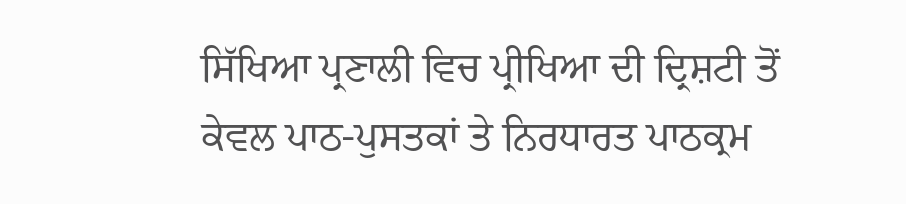ਸਿੱਖਿਆ ਪ੍ਰਣਾਲੀ ਵਿਚ ਪ੍ਰੀਖਿਆ ਦੀ ਦ੍ਰਿਸ਼ਟੀ ਤੋਂ ਕੇਵਲ ਪਾਠ-ਪੁਸਤਕਾਂ ਤੇ ਨਿਰਧਾਰਤ ਪਾਠਕ੍ਰਮ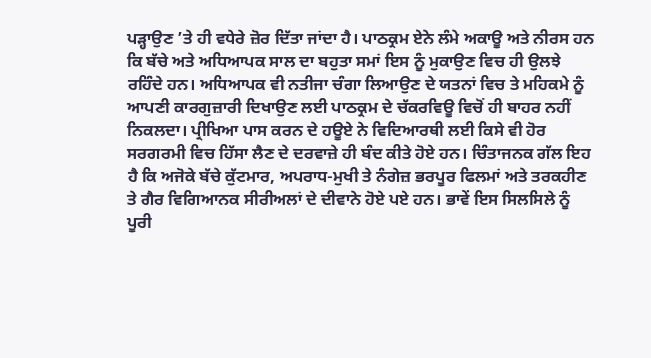ਪੜ੍ਹਾਉਣ ’ਤੇ ਹੀ ਵਧੇਰੇ ਜ਼ੋਰ ਦਿੱਤਾ ਜਾਂਦਾ ਹੈ। ਪਾਠਕ੍ਰਮ ਏਨੇ ਲੰਮੇ ਅਕਾਊ ਅਤੇ ਨੀਰਸ ਹਨ ਕਿ ਬੱਚੇ ਅਤੇ ਅਧਿਆਪਕ ਸਾਲ ਦਾ ਬਹੁਤਾ ਸਮਾਂ ਇਸ ਨੂੰ ਮੁਕਾਉਣ ਵਿਚ ਹੀ ਉਲਝੇ ਰਹਿੰਦੇ ਹਨ। ਅਧਿਆਪਕ ਵੀ ਨਤੀਜਾ ਚੰਗਾ ਲਿਆਉਣ ਦੇ ਯਤਨਾਂ ਵਿਚ ਤੇ ਮਹਿਕਮੇ ਨੂੰ ਆਪਣੀ ਕਾਰਗੁਜ਼ਾਰੀ ਦਿਖਾਉਣ ਲਈ ਪਾਠਕ੍ਰਮ ਦੇ ਚੱਕਰਵਿਊ ਵਿਚੋਂ ਹੀ ਬਾਹਰ ਨਹੀਂ ਨਿਕਲਦਾ। ਪ੍ਰੀਖਿਆ ਪਾਸ ਕਰਨ ਦੇ ਹਊਏ ਨੇ ਵਿਦਿਆਰਥੀ ਲਈ ਕਿਸੇ ਵੀ ਹੋਰ ਸਰਗਰਮੀ ਵਿਚ ਹਿੱਸਾ ਲੈਣ ਦੇ ਦਰਵਾਜ਼ੇ ਹੀ ਬੰਦ ਕੀਤੇ ਹੋਏ ਹਨ। ਚਿੰਤਾਜਨਕ ਗੱਲ ਇਹ ਹੈ ਕਿ ਅਜੋਕੇ ਬੱਚੇ ਕੁੱਟਮਾਰ, ਅਪਰਾਧ-ਮੁਖੀ ਤੇ ਨੰਗੇਜ਼ ਭਰਪੂਰ ਫਿਲਮਾਂ ਅਤੇ ਤਰਕਹੀਣ ਤੇ ਗੈਰ ਵਿਗਿਆਨਕ ਸੀਰੀਅਲਾਂ ਦੇ ਦੀਵਾਨੇ ਹੋਏ ਪਏ ਹਨ। ਭਾਵੇਂ ਇਸ ਸਿਲਸਿਲੇ ਨੂੰ ਪੂਰੀ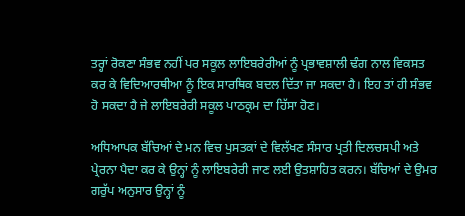ਤਰ੍ਹਾਂ ਰੋਕਣਾ ਸੰਭਵ ਨਹੀਂ ਪਰ ਸਕੂਲ ਲਾਇਬਰੇਰੀਆਂ ਨੂੰ ਪ੍ਰਭਾਵਸ਼ਾਲੀ ਢੰਗ ਨਾਲ ਵਿਕਸਤ ਕਰ ਕੇ ਵਿਦਿਆਰਥੀਆ ਨੂੰ ਇਕ ਸਾਰਥਿਕ ਬਦਲ ਦਿੱਤਾ ਜਾ ਸਕਦਾ ਹੈ। ਇਹ ਤਾਂ ਹੀ ਸੰਭਵ ਹੋ ਸਕਦਾ ਹੈ ਜੇ ਲਾਇਬਰੇਰੀ ਸਕੂਲ ਪਾਠਕ੍ਰਮ ਦਾ ਹਿੱਸਾ ਹੋਣ।

ਅਧਿਆਪਕ ਬੱਚਿਆਂ ਦੇ ਮਨ ਵਿਚ ਪੁਸਤਕਾਂ ਦੇ ਵਿਲੱਖਣ ਸੰਸਾਰ ਪ੍ਰਤੀ ਦਿਲਚਸਪੀ ਅਤੇ ਪ੍ਰੇਰਨਾ ਪੈਦਾ ਕਰ ਕੇ ਉਨ੍ਹਾਂ ਨੂੰ ਲਾਇਬਰੇਰੀ ਜਾਣ ਲਈ ਉਤਸ਼ਾਹਿਤ ਕਰਨ। ਬੱਚਿਆਂ ਦੇ ਉਮਰ ਗਰੁੱਪ ਅਨੁਸਾਰ ਉਨ੍ਹਾਂ ਨੂੰ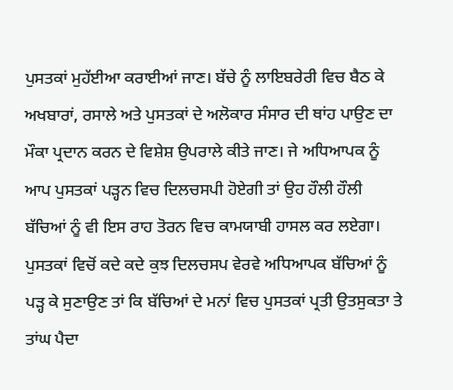ਪੁਸਤਕਾਂ ਮੁਹੱਈਆ ਕਰਾਈਆਂ ਜਾਣ। ਬੱਚੇ ਨੂੰ ਲਾਇਬਰੇਰੀ ਵਿਚ ਬੈਠ ਕੇ ਅਖਬਾਰਾਂ, ਰਸਾਲੇ ਅਤੇ ਪੁਸਤਕਾਂ ਦੇ ਅਲੋਕਾਰ ਸੰਸਾਰ ਦੀ ਥਾਂਹ ਪਾਉਣ ਦਾ ਮੌਕਾ ਪ੍ਰਦਾਨ ਕਰਨ ਦੇ ਵਿਸ਼ੇਸ਼ ਉਪਰਾਲੇ ਕੀਤੇ ਜਾਣ। ਜੇ ਅਧਿਆਪਕ ਨੂੰ ਆਪ ਪੁਸਤਕਾਂ ਪੜ੍ਹਨ ਵਿਚ ਦਿਲਚਸਪੀ ਹੋਏਗੀ ਤਾਂ ਉਹ ਹੌਲੀ ਹੌਲੀ ਬੱਚਿਆਂ ਨੂੰ ਵੀ ਇਸ ਰਾਹ ਤੋਰਨ ਵਿਚ ਕਾਮਯਾਬੀ ਹਾਸਲ ਕਰ ਲਏਗਾ। ਪੁਸਤਕਾਂ ਵਿਚੋਂ ਕਦੇ ਕਦੇ ਕੁਝ ਦਿਲਚਸਪ ਵੇਰਵੇ ਅਧਿਆਪਕ ਬੱਚਿਆਂ ਨੂੰ ਪੜ੍ਹ ਕੇ ਸੁਣਾਉਣ ਤਾਂ ਕਿ ਬੱਚਿਆਂ ਦੇ ਮਨਾਂ ਵਿਚ ਪੁਸਤਕਾਂ ਪ੍ਰਤੀ ਉਤਸੁਕਤਾ ਤੇ ਤਾਂਘ ਪੈਦਾ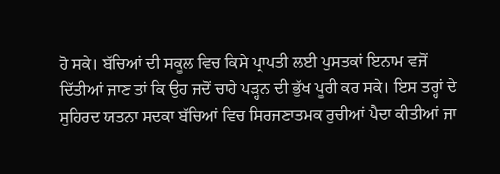ਹੋ ਸਕੇ। ਬੱਚਿਆਂ ਦੀ ਸਕੂਲ ਵਿਚ ਕਿਸੇ ਪ੍ਰਾਪਤੀ ਲਈ ਪੁਸਤਕਾਂ ਇਨਾਮ ਵਜੋਂ ਦਿੱਤੀਆਂ ਜਾਣ ਤਾਂ ਕਿ ਉਹ ਜਦੋਂ ਚਾਹੇ ਪੜ੍ਹਨ ਦੀ ਭੁੱਖ ਪੂਰੀ ਕਰ ਸਕੇ। ਇਸ ਤਰ੍ਹਾਂ ਦੇ ਸੁਹਿਰਦ ਯਤਨਾ ਸਦਕਾ ਬੱਚਿਆਂ ਵਿਚ ਸਿਰਜਣਾਤਮਕ ਰੁਚੀਆਂ ਪੈਦਾ ਕੀਤੀਆਂ ਜਾ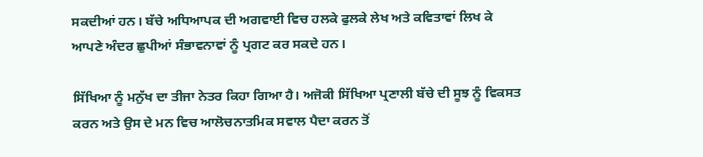ਸਕਦੀਆਂ ਹਨ। ਬੱਚੇ ਅਧਿਆਪਕ ਦੀ ਅਗਵਾਈ ਵਿਚ ਹਲਕੇ ਫੁਲਕੇ ਲੇਖ ਅਤੇ ਕਵਿਤਾਵਾਂ ਲਿਖ ਕੇ ਆਪਣੇ ਅੰਦਰ ਛੁਪੀਆਂ ਸੰਭਾਵਨਾਵਾਂ ਨੂੰ ਪ੍ਰਗਟ ਕਰ ਸਕਦੇ ਹਨ।

ਸਿੱਖਿਆ ਨੂੰ ਮਨੁੱਖ ਦਾ ਤੀਜਾ ਨੇਤਰ ਕਿਹਾ ਗਿਆ ਹੈ। ਅਜੋਕੀ ਸਿੱਖਿਆ ਪ੍ਰਣਾਲੀ ਬੱਚੇ ਦੀ ਸੂਝ ਨੂੰ ਵਿਕਸਤ ਕਰਨ ਅਤੇ ਉਸ ਦੇ ਮਨ ਵਿਚ ਆਲੋਚਨਾਤਮਿਕ ਸਵਾਲ ਪੈਦਾ ਕਰਨ ਤੋਂ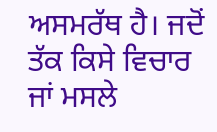ਅਸਮਰੱਥ ਹੈ। ਜਦੋਂ ਤੱਕ ਕਿਸੇ ਵਿਚਾਰ ਜਾਂ ਮਸਲੇ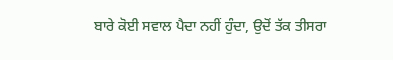ਬਾਰੇ ਕੋਈ ਸਵਾਲ ਪੈਦਾ ਨਹੀਂ ਹੁੰਦਾ, ਉਦੋਂ ਤੱਕ ਤੀਸਰਾ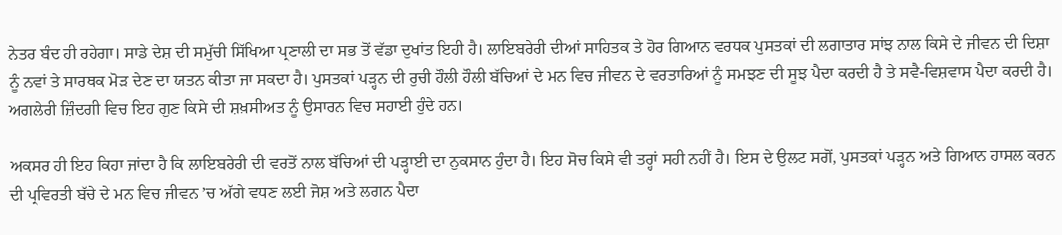ਨੇਤਰ ਬੰਦ ਹੀ ਰਹੇਗਾ। ਸਾਡੇ ਦੇਸ਼ ਦੀ ਸਮੁੱਚੀ ਸਿੱਖਿਆ ਪ੍ਰਣਾਲੀ ਦਾ ਸਭ ਤੋਂ ਵੱਡਾ ਦੁਖਾਂਤ ਇਹੀ ਹੈ। ਲਾਇਬਰੇਰੀ ਦੀਆਂ ਸਾਹਿਤਕ ਤੇ ਹੋਰ ਗਿਆਨ ਵਰਧਕ ਪੁਸਤਕਾਂ ਦੀ ਲਗਾਤਾਰ ਸਾਂਝ ਨਾਲ ਕਿਸੇ ਦੇ ਜੀਵਨ ਦੀ ਦਿਸ਼ਾ ਨੂੰ ਨਵਾਂ ਤੇ ਸਾਰਥਕ ਮੋੜ ਦੇਣ ਦਾ ਯਤਨ ਕੀਤਾ ਜਾ ਸਕਦਾ ਹੈ। ਪੁਸਤਕਾਂ ਪੜ੍ਹਨ ਦੀ ਰੁਚੀ ਹੌਲੀ ਹੌਲੀ ਬੱਚਿਆਂ ਦੇ ਮਨ ਵਿਚ ਜੀਵਨ ਦੇ ਵਰਤਾਰਿਆਂ ਨੂੰ ਸਮਝਣ ਦੀ ਸੂਝ ਪੈਦਾ ਕਰਦੀ ਹੈ ਤੇ ਸਵੈ-ਵਿਸ਼ਵਾਸ ਪੈਦਾ ਕਰਦੀ ਹੈ। ਅਗਲੇਰੀ ਜ਼ਿੰਦਗੀ ਵਿਚ ਇਹ ਗੁਣ ਕਿਸੇ ਦੀ ਸ਼ਖ਼ਸੀਅਤ ਨੂੰ ਉਸਾਰਨ ਵਿਚ ਸਹਾਈ ਹੁੰਦੇ ਹਨ।

ਅਕਸਰ ਹੀ ਇਹ ਕਿਹਾ ਜਾਂਦਾ ਹੈ ਕਿ ਲਾਇਬਰੇਰੀ ਦੀ ਵਰਤੋਂ ਨਾਲ ਬੱਚਿਆਂ ਦੀ ਪੜ੍ਹਾਈ ਦਾ ਨੁਕਸਾਨ ਹੁੰਦਾ ਹੈ। ਇਹ ਸੋਚ ਕਿਸੇ ਵੀ ਤਰ੍ਹਾਂ ਸਹੀ ਨਹੀਂ ਹੈ। ਇਸ ਦੇ ਉਲਟ ਸਗੋਂ, ਪੁਸਤਕਾਂ ਪੜ੍ਹਨ ਅਤੇ ਗਿਆਨ ਹਾਸਲ ਕਰਨ ਦੀ ਪ੍ਰਵਿਰਤੀ ਬੱਚੇ ਦੇ ਮਨ ਵਿਚ ਜੀਵਨ ’ਚ ਅੱਗੇ ਵਧਣ ਲਈ ਜੋਸ਼ ਅਤੇ ਲਗਨ ਪੈਦਾ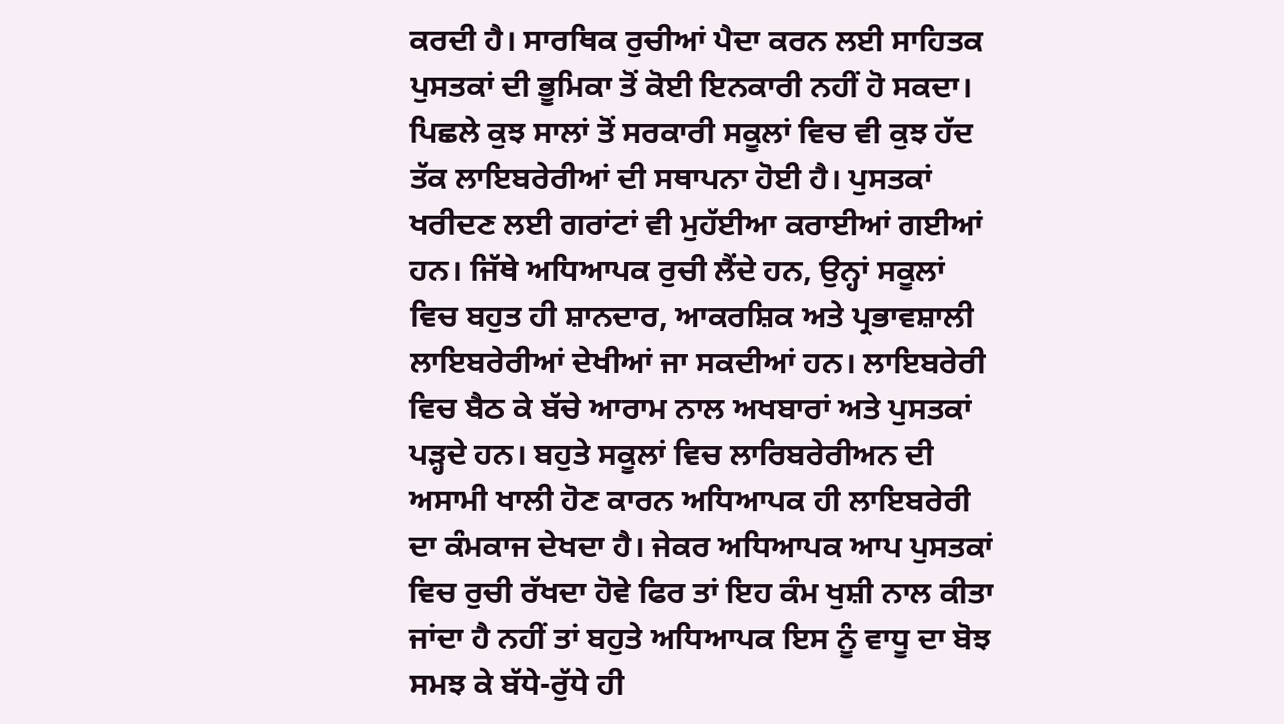ਕਰਦੀ ਹੈ। ਸਾਰਥਿਕ ਰੁਚੀਆਂ ਪੈਦਾ ਕਰਨ ਲਈ ਸਾਹਿਤਕ ਪੁਸਤਕਾਂ ਦੀ ਭੂਮਿਕਾ ਤੋਂ ਕੋਈ ਇਨਕਾਰੀ ਨਹੀਂ ਹੋ ਸਕਦਾ। ਪਿਛਲੇ ਕੁਝ ਸਾਲਾਂ ਤੋਂ ਸਰਕਾਰੀ ਸਕੂਲਾਂ ਵਿਚ ਵੀ ਕੁਝ ਹੱਦ ਤੱਕ ਲਾਇਬਰੇਰੀਆਂ ਦੀ ਸਥਾਪਨਾ ਹੋਈ ਹੈ। ਪੁਸਤਕਾਂ ਖਰੀਦਣ ਲਈ ਗਰਾਂਟਾਂ ਵੀ ਮੁਹੱਈਆ ਕਰਾਈਆਂ ਗਈਆਂ ਹਨ। ਜਿੱਥੇ ਅਧਿਆਪਕ ਰੁਚੀ ਲੈਂਦੇ ਹਨ, ਉਨ੍ਹਾਂ ਸਕੂਲਾਂ ਵਿਚ ਬਹੁਤ ਹੀ ਸ਼ਾਨਦਾਰ, ਆਕਰਸ਼ਿਕ ਅਤੇ ਪ੍ਰਭਾਵਸ਼ਾਲੀ ਲਾਇਬਰੇਰੀਆਂ ਦੇਖੀਆਂ ਜਾ ਸਕਦੀਆਂ ਹਨ। ਲਾਇਬਰੇਰੀ ਵਿਚ ਬੈਠ ਕੇ ਬੱਚੇ ਆਰਾਮ ਨਾਲ ਅਖਬਾਰਾਂ ਅਤੇ ਪੁਸਤਕਾਂ ਪੜ੍ਹਦੇ ਹਨ। ਬਹੁਤੇ ਸਕੂਲਾਂ ਵਿਚ ਲਾਰਿਬਰੇਰੀਅਨ ਦੀ ਅਸਾਮੀ ਖਾਲੀ ਹੋਣ ਕਾਰਨ ਅਧਿਆਪਕ ਹੀ ਲਾਇਬਰੇਰੀ ਦਾ ਕੰਮਕਾਜ ਦੇਖਦਾ ਹੈ। ਜੇਕਰ ਅਧਿਆਪਕ ਆਪ ਪੁਸਤਕਾਂ ਵਿਚ ਰੁਚੀ ਰੱਖਦਾ ਹੋਵੇ ਫਿਰ ਤਾਂ ਇਹ ਕੰਮ ਖੁਸ਼ੀ ਨਾਲ ਕੀਤਾ ਜਾਂਦਾ ਹੈ ਨਹੀਂ ਤਾਂ ਬਹੁਤੇ ਅਧਿਆਪਕ ਇਸ ਨੂੰ ਵਾਧੂ ਦਾ ਬੋਝ ਸਮਝ ਕੇ ਬੱਧੇ-ਰੁੱਧੇ ਹੀ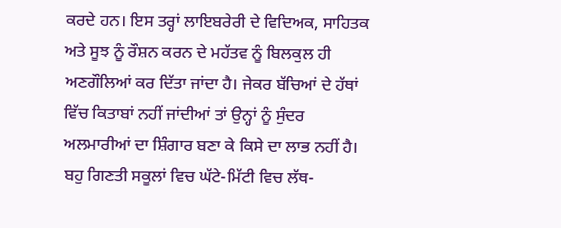ਕਰਦੇ ਹਨ। ਇਸ ਤਰ੍ਹਾਂ ਲਾਇਬਰੇਰੀ ਦੇ ਵਿਦਿਅਕ, ਸਾਹਿਤਕ ਅਤੇ ਸੂਝ ਨੂੰ ਰੌਸ਼ਨ ਕਰਨ ਦੇ ਮਹੱਤਵ ਨੂੰ ਬਿਲਕੁਲ ਹੀ ਅਣਗੌਲਿਆਂ ਕਰ ਦਿੱਤਾ ਜਾਂਦਾ ਹੈ। ਜੇਕਰ ਬੱਚਿਆਂ ਦੇ ਹੱਥਾਂ ਵਿੱਚ ਕਿਤਾਬਾਂ ਨਹੀਂ ਜਾਂਦੀਆਂ ਤਾਂ ਉਨ੍ਹਾਂ ਨੂੰ ਸੁੰਦਰ ਅਲਮਾਰੀਆਂ ਦਾ ਸ਼ਿੰਗਾਰ ਬਣਾ ਕੇ ਕਿਸੇ ਦਾ ਲਾਭ ਨਹੀਂ ਹੈ। ਬਹੁ ਗਿਣਤੀ ਸਕੂਲਾਂ ਵਿਚ ਘੱਟੇ-ਮਿੱਟੀ ਵਿਚ ਲੱਥ-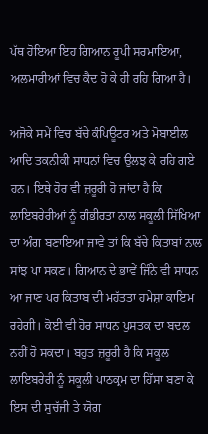ਪੱਥ ਹੋਇਆ ਇਹ ਗਿਆਨ ਰੂਪੀ ਸਰਮਾਇਆ, ਅਲਮਾਰੀਆਂ ਵਿਚ ਕੈਦ ਹੋ ਕੇ ਹੀ ਰਹਿ ਗਿਆ ਹੈ।

ਅਜੋਕੇ ਸਮੇਂ ਵਿਚ ਬੱਚੇ ਕੰਪਿਊਟਰ ਅਤੇ ਮੋਬਾਈਲ ਆਦਿ ਤਕਨੀਕੀ ਸਾਧਨਾਂ ਵਿਚ ਉਲਝ ਕੇ ਰਹਿ ਗਏ ਹਨ। ਇਥੇ ਹੋਰ ਵੀ ਜ਼ਰੂਰੀ ਹੋ ਜਾਂਦਾ ਹੈ ਕਿ ਲਾਇਬਰੇਰੀਆਂ ਨੂੰ ਗੰਭੀਰਤਾ ਨਾਲ ਸਕੂਲੀ ਸਿੱਖਿਆ ਦਾ ਅੰਗ ਬਣਾਇਆ ਜਾਵੇ ਤਾਂ ਕਿ ਬੱਚੇ ਕਿਤਾਬਾਂ ਨਾਲ ਸਾਂਝ ਪਾ ਸਕਣ। ਗਿਆਨ ਦੇ ਭਾਵੇਂ ਜਿੰਨੇ ਵੀ ਸਾਧਨ ਆ ਜਾਣ ਪਰ ਕਿਤਾਬ ਦੀ ਮਹੱਤਤਾ ਹਮੇਸ਼ਾ ਕਾਇਮ ਰਹੇਗੀ। ਕੋਈ ਵੀ ਹੋਰ ਸਾਧਨ ਪੁਸਤਕ ਦਾ ਬਦਲ ਨਹੀਂ ਹੋ ਸਕਦਾ। ਬਹੁਤ ਜ਼ਰੂਰੀ ਹੈ ਕਿ ਸਕੂਲ ਲਾਇਬਰੇਰੀ ਨੂੰ ਸਕੂਲੀ ਪਾਠਕ੍ਰਮ ਦਾ ਹਿੱਸਾ ਬਣਾ ਕੇ ਇਸ ਦੀ ਸੁਚੱਜੀ ਤੇ ਯੋਗ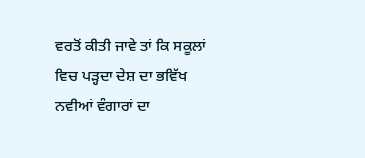ਵਰਤੋਂ ਕੀਤੀ ਜਾਵੇ ਤਾਂ ਕਿ ਸਕੂਲਾਂ ਵਿਚ ਪੜ੍ਹਦਾ ਦੇਸ਼ ਦਾ ਭਵਿੱਖ ਨਵੀਆਂ ਵੰਗਾਰਾਂ ਦਾ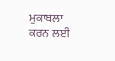ਮੁਕਾਬਲਾ ਕਰਨ ਲਈ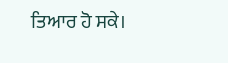ਤਿਆਰ ਹੋ ਸਕੇ।